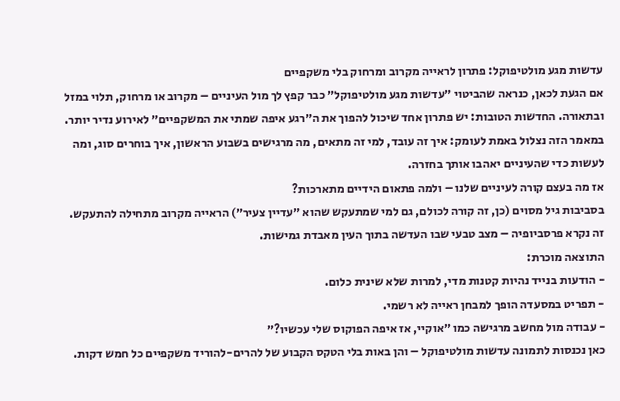עדשות מגע מולטיפוקל: פתרון לראייה מקרוב ומרחוק בלי משקפיים
אם הגעת לכאן, כנראה שהביטוי ״עדשות מגע מולטיפוקל״ כבר קפץ לך מול העיניים – מקרוב או מרחוק, תלוי במזל ובתאורה. החדשות הטובות: יש פתרון אחד שיכול להפוך את ה״רגע איפה שמתי את המשקפיים״ לאירוע נדיר יותר.
במאמר הזה נצלול באמת לעומק: איך זה עובד, למי זה מתאים, מה מרגישים בשבוע הראשון, איך בוחרים סוג, ומה לעשות כדי שהעיניים יאהבו אותך בחזרה.
אז מה בעצם קורה לעיניים שלנו – ולמה פתאום הידיים מתארכות?
בסביבות גיל מסוים (כן, זה קורה לכולם, גם למי שמתעקש שהוא ״עדיין צעיר״) הראייה מקרוב מתחילה להתעקש.
זה נקרא פרסביופיה – מצב טבעי שבו העדשה בתוך העין מאבדת גמישות.
התוצאה מוכרת:
- הודעות בנייד נהיות קטנות מדי, למרות שלא שינית כלום.
- תפריט במסעדה הופך למבחן ראייה לא רשמי.
- עבודה מול מחשב מרגישה כמו ״אוקיי, אז איפה הפוקוס שלי עכשיו?״
כאן נכנסות לתמונה עדשות מולטיפוקל – והן באות בלי הטקס הקבוע של להרים-להוריד משקפיים כל חמש דקות.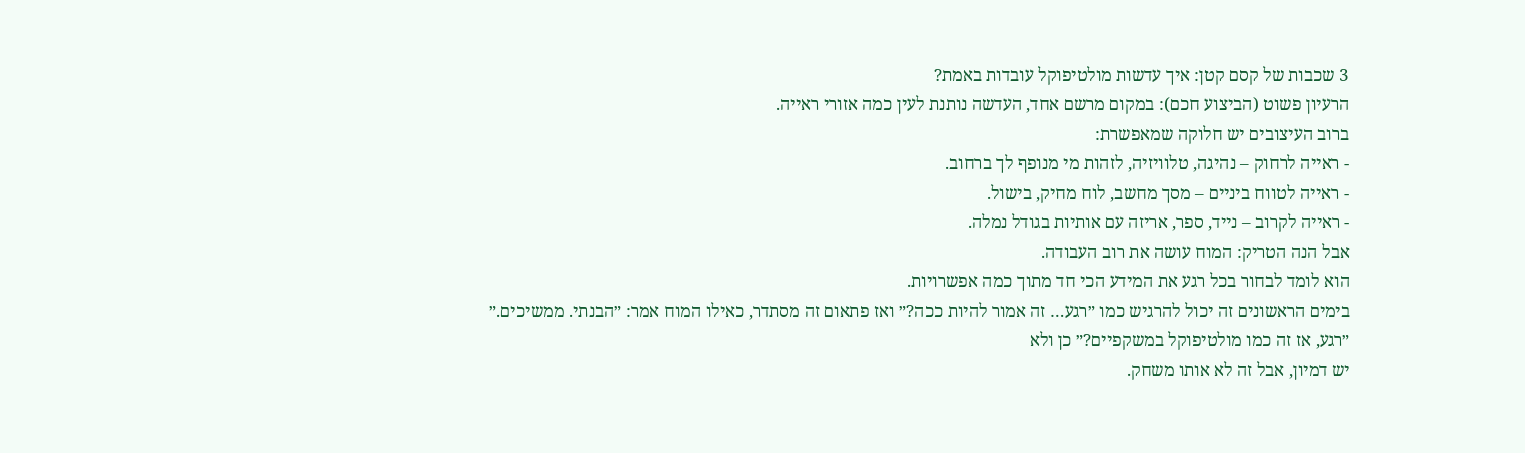3 שכבות של קסם קטן: איך עדשות מולטיפוקל עובדות באמת?
הרעיון פשוט (הביצוע חכם): במקום מרשם אחד, העדשה נותנת לעין כמה אזורי ראייה.
ברוב העיצובים יש חלוקה שמאפשרת:
- ראייה לרחוק – נהיגה, טלוויזיה, לזהות מי מנופף לך ברחוב.
- ראייה לטווח ביניים – מסך מחשב, לוח מחיק, בישול.
- ראייה לקרוב – נייד, ספר, אריזה עם אותיות בגודל נמלה.
אבל הנה הטריק: המוח עושה את רוב העבודה.
הוא לומד לבחור בכל רגע את המידע הכי חד מתוך כמה אפשרויות.
בימים הראשונים זה יכול להרגיש כמו ״רגע… זה אמור להיות ככה?״ ואז פתאום זה מסתדר, כאילו המוח אמר: ״הבנתי. ממשיכים.״
״רגע, אז זה כמו מולטיפוקל במשקפיים?״ כן ולא
יש דמיון, אבל זה לא אותו משחק.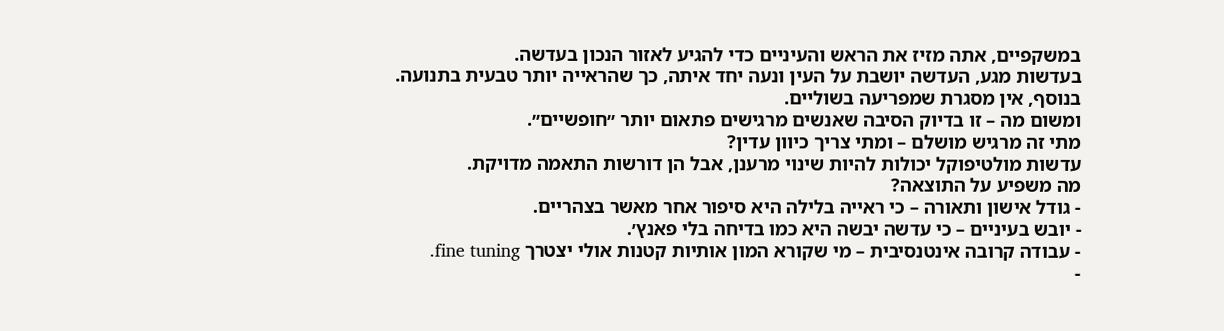במשקפיים, אתה מזיז את הראש והעיניים כדי להגיע לאזור הנכון בעדשה.
בעדשות מגע, העדשה יושבת על העין ונעה יחד איתה, כך שהראייה יותר טבעית בתנועה.
בנוסף, אין מסגרת שמפריעה בשוליים.
ומשום מה – זו בדיוק הסיבה שאנשים מרגישים פתאום יותר ״חופשיים״.
מתי זה מרגיש מושלם – ומתי צריך כיוון עדין?
עדשות מולטיפוקל יכולות להיות שינוי מרענן, אבל הן דורשות התאמה מדויקת.
מה משפיע על התוצאה?
- גודל אישון ותאורה – כי ראייה בלילה היא סיפור אחר מאשר בצהריים.
- יובש בעיניים – כי עדשה יבשה היא כמו בדיחה בלי פאנץ׳.
- עבודה קרובה אינטנסיבית – מי שקורא המון אותיות קטנות אולי יצטרך fine tuning.
-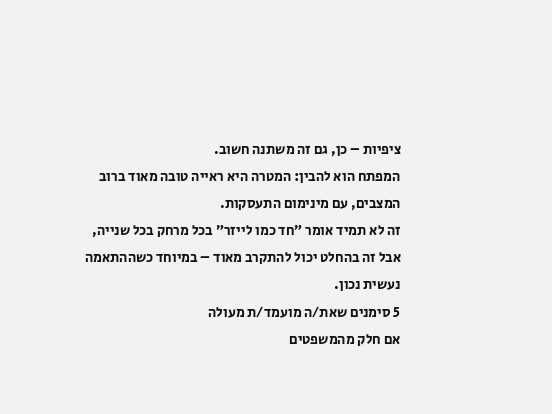ציפיות – כן, גם זה משתנה חשוב.
המפתח הוא להבין: המטרה היא ראייה טובה מאוד ברוב המצבים, עם מינימום התעסקות.
זה לא תמיד אומר ״חד כמו לייזר״ בכל מרחק בכל שנייה, אבל זה בהחלט יכול להתקרב מאוד – במיוחד כשההתאמה נעשית נכון.
5 סימנים שאת/ה מועמד/ת מעולה
אם חלק מהמשפטים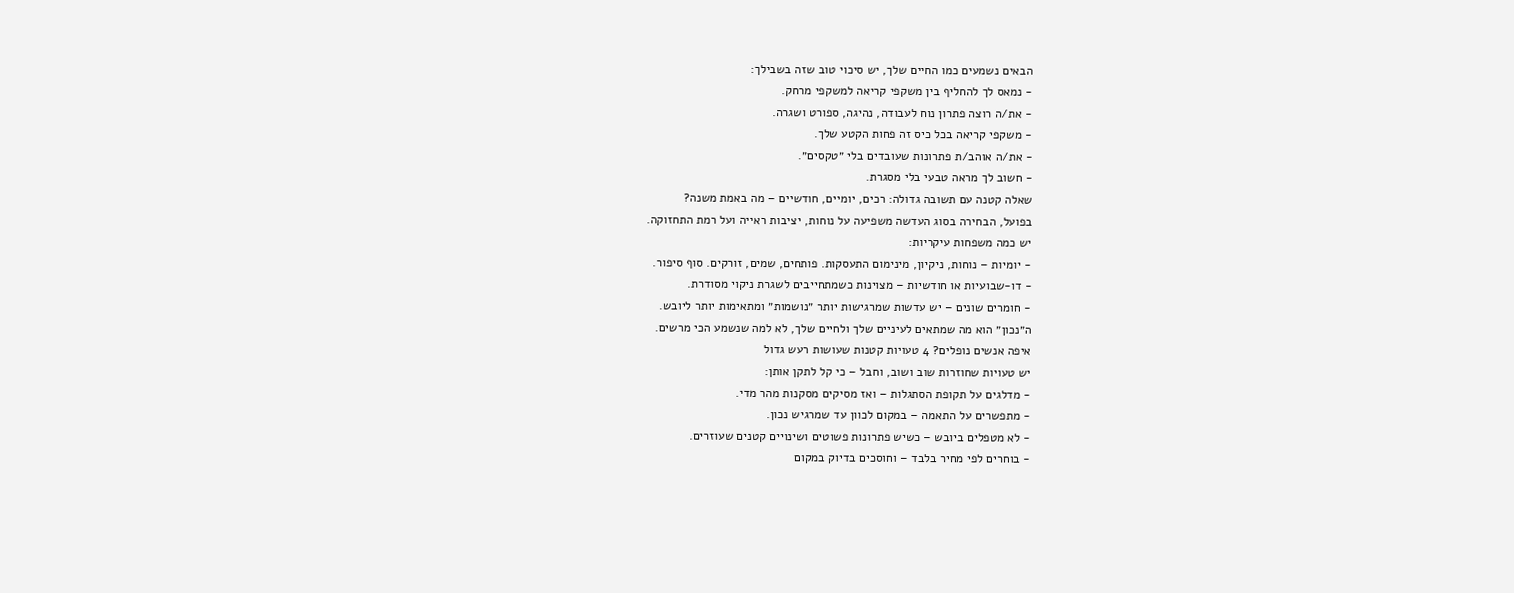הבאים נשמעים כמו החיים שלך, יש סיכוי טוב שזה בשבילך:
- נמאס לך להחליף בין משקפי קריאה למשקפי מרחק.
- את/ה רוצה פתרון נוח לעבודה, נהיגה, ספורט ושגרה.
- משקפי קריאה בכל כיס זה פחות הקטע שלך.
- את/ה אוהב/ת פתרונות שעובדים בלי ״טקסים״.
- חשוב לך מראה טבעי בלי מסגרת.
שאלה קטנה עם תשובה גדולה: רכים, יומיים, חודשיים – מה באמת משנה?
בפועל, הבחירה בסוג העדשה משפיעה על נוחות, יציבות ראייה ועל רמת התחזוקה.
יש כמה משפחות עיקריות:
- יומיות – נוחות, ניקיון, מינימום התעסקות. פותחים, שמים, זורקים. סוף סיפור.
- דו-שבועיות או חודשיות – מצוינות כשמתחייבים לשגרת ניקוי מסודרת.
- חומרים שונים – יש עדשות שמרגישות יותר ״נושמות״ ומתאימות יותר ליובש.
ה״נכון״ הוא מה שמתאים לעיניים שלך ולחיים שלך, לא למה שנשמע הכי מרשים.
איפה אנשים נופלים? 4 טעויות קטנות שעושות רעש גדול
יש טעויות שחוזרות שוב ושוב, וחבל – כי קל לתקן אותן:
- מדלגים על תקופת הסתגלות – ואז מסיקים מסקנות מהר מדי.
- מתפשרים על התאמה – במקום לכוון עד שמרגיש נכון.
- לא מטפלים ביובש – כשיש פתרונות פשוטים ושינויים קטנים שעוזרים.
- בוחרים לפי מחיר בלבד – וחוסכים בדיוק במקום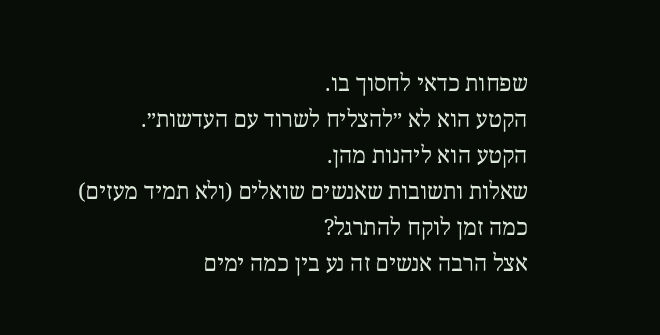שפחות כדאי לחסוך בו.
הקטע הוא לא ״להצליח לשרוד עם העדשות״.
הקטע הוא ליהנות מהן.
שאלות ותשובות שאנשים שואלים (ולא תמיד מעזים)
כמה זמן לוקח להתרגל?
אצל הרבה אנשים זה נע בין כמה ימים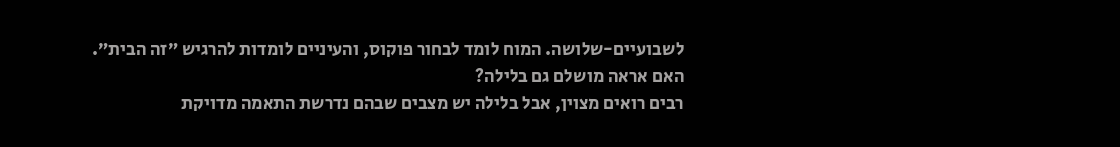לשבועיים-שלושה. המוח לומד לבחור פוקוס, והעיניים לומדות להרגיש ״זה הבית״.
האם אראה מושלם גם בלילה?
רבים רואים מצוין, אבל בלילה יש מצבים שבהם נדרשת התאמה מדויקת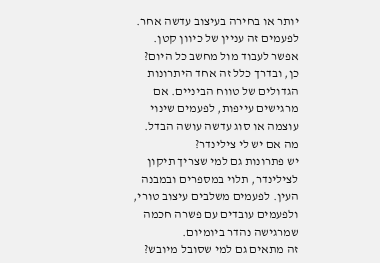יותר או בחירה בעיצוב עדשה אחר. לפעמים זה עניין של כיוון קטן.
אפשר לעבוד מול מחשב כל היום?
כן, ובדרך כלל זה אחד היתרונות הגדולים של טווח הביניים. אם מרגישים עייפות, לפעמים שינוי עוצמה או סוג עדשה עושה הבדל.
מה אם יש לי צילינדר?
יש פתרונות גם למי שצריך תיקון לצילינדר, תלוי במספרים ובמבנה העין. לפעמים משלבים עיצוב טורי, ולפעמים עובדים עם פשרה חכמה שמרגישה נהדר ביומיום.
זה מתאים גם למי שסובל מיובש?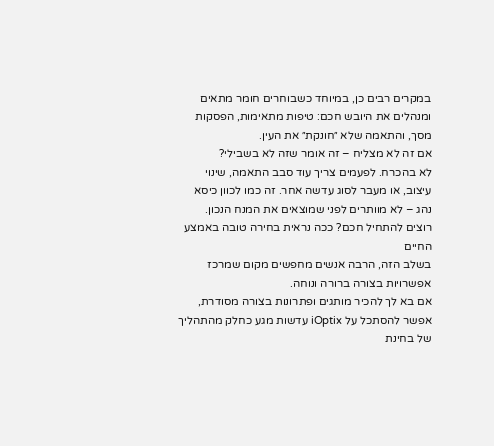במקרים רבים כן, במיוחד כשבוחרים חומר מתאים ומנהלים את היובש חכם: טיפות מתאימות, הפסקות מסך, והתאמה שלא ״חונקת״ את העין.
אם זה לא מצליח – זה אומר שזה לא בשבילי?
לא בהכרח. לפעמים צריך עוד סבב התאמה, שינוי עיצוב, או מעבר לסוג עדשה אחר. זה כמו לכוון כיסא נהג – לא מוותרים לפני שמוצאים את המנח הנכון.
רוצים להתחיל חכם? ככה נראית בחירה טובה באמצע החיים
בשלב הזה, הרבה אנשים מחפשים מקום שמרכז אפשרויות בצורה ברורה ונוחה.
אם בא לך להכיר מותגים ופתרונות בצורה מסודרת, אפשר להסתכל על iOptix עדשות מגע כחלק מהתהליך של בחינת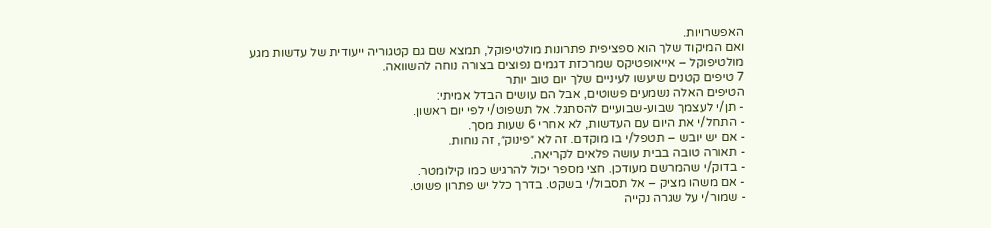האפשרויות.
ואם המיקוד שלך הוא ספציפית פתרונות מולטיפוקל, תמצא שם גם קטגוריה ייעודית של עדשות מגע מולטיפוקל – אייאופטיקס שמרכזת דגמים נפוצים בצורה נוחה להשוואה.
7 טיפים קטנים שיעשו לעיניים שלך יום טוב יותר
הטיפים האלה נשמעים פשוטים, אבל הם עושים הבדל אמיתי:
- תן/י לעצמך שבוע-שבועיים להסתגל. אל תשפוט/י לפי יום ראשון.
- התחל/י את היום עם העדשות, לא אחרי 6 שעות מסך.
- אם יש יובש – תטפל/י בו מוקדם. זה לא ״פינוק״, זה נוחות.
- תאורה טובה בבית עושה פלאים לקריאה.
- בדוק/י שהמרשם מעודכן. חצי מספר יכול להרגיש כמו קילומטר.
- אם משהו מציק – אל תסבול/י בשקט. בדרך כלל יש פתרון פשוט.
- שמור/י על שגרה נקייה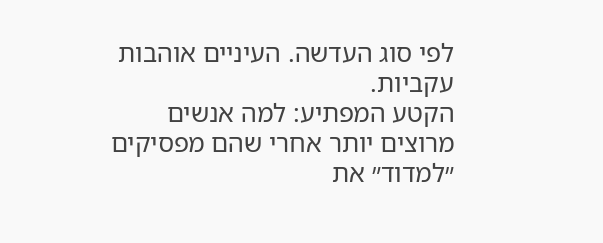לפי סוג העדשה. העיניים אוהבות עקביות.
הקטע המפתיע: למה אנשים מרוצים יותר אחרי שהם מפסיקים ״למדוד״ את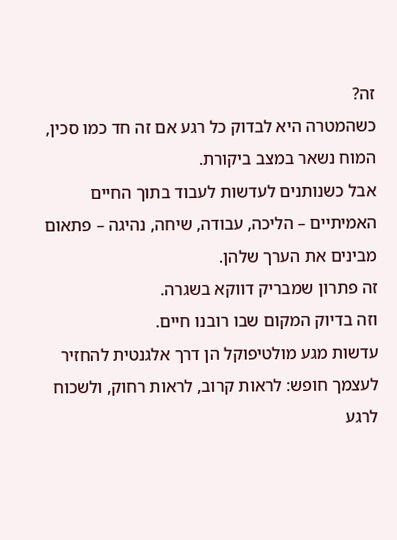זה?
כשהמטרה היא לבדוק כל רגע אם זה חד כמו סכין, המוח נשאר במצב ביקורת.
אבל כשנותנים לעדשות לעבוד בתוך החיים האמיתיים – הליכה, עבודה, שיחה, נהיגה – פתאום מבינים את הערך שלהן.
זה פתרון שמבריק דווקא בשגרה.
וזה בדיוק המקום שבו רובנו חיים.
עדשות מגע מולטיפוקל הן דרך אלגנטית להחזיר לעצמך חופש: לראות קרוב, לראות רחוק, ולשכוח לרגע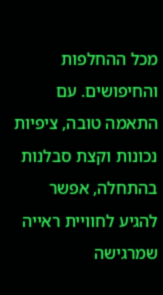מכל ההחלפות והחיפושים. עם התאמה טובה, ציפיות נכונות וקצת סבלנות בהתחלה, אפשר להגיע לחוויית ראייה שמרגישה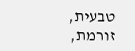טבעית, זורמת,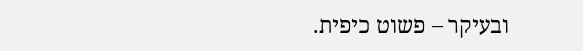ובעיקר – פשוט כיפית.